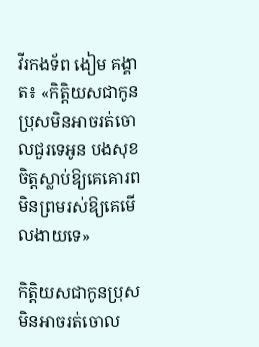វីរកងទ័ព ងៀម គង្គាត៖ «កិត្តិយសជាកូនប្រុសមិនអាចរត់ចោលជួរទេអូន បងសុខចិត្តស្លាប់ឱ្យគេគោរព មិនព្រមរស់ឱ្យគេមើលងាយទេ»

កិត្តិយសជាកូនប្រុសមិនអាចរត់ចោល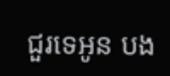ជួរទេអូន បង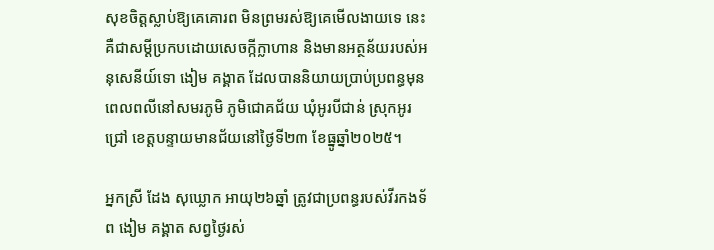សុខចិត្តស្លាប់ឱ្យគេគោរព មិនព្រមរស់ឱ្យគេមើលងាយទេ នេះគឺជាសម្តីប្រកបដោយសេចក្កីក្លាហាន និងមានអត្ថន័យរបស់អនុសេនីយ៍ទោ ងៀម គង្គាត ដែលបាននិយាយប្រាប់ប្រពន្ធមុនពេលពលីនៅសមរភូមិ ភូមិជោគជ័យ ឃុំអូរបីជាន់ ស្រុកអូរជ្រៅ ខេត្តបន្ទាយមានជ័យនៅថ្ងៃទី២៣ ខែធ្នូឆ្នាំ២០២៥។

អ្នកស្រី ដែង សុឃ្លោក អាយុ២៦ឆ្នាំ ត្រូវជាប្រពន្ធរបស់វីរកងទ័ព ងៀម គង្គាត សព្វថ្ងៃរស់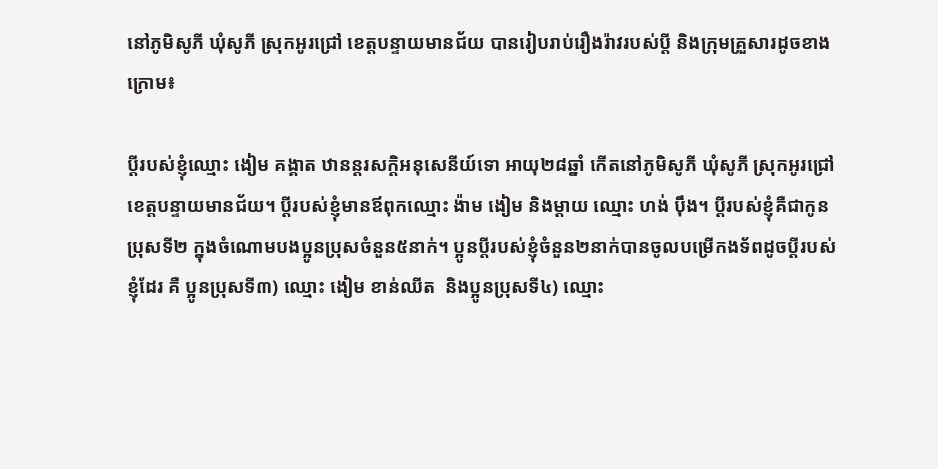នៅភូមិសូភី ឃុំសូភី ស្រុកអូរជ្រៅ ខេត្តបន្ទាយមានជ័យ បានរៀបរាប់រឿងរ៉ាវរបស់ប្តី និងក្រុមគ្រួសារដូចខាងក្រោម៖

ប្តីរបស់ខ្ញុំឈ្មោះ ងៀម គង្គាត ឋានន្តរសក្តិអនុសេនីយ៍ទោ អាយុ២៨ឆ្នាំ កើតនៅភូមិសូភី ឃុំសូភី ស្រុកអូរជ្រៅ ខេត្តបន្ទាយមានជ័យ។ ប្តីរបស់ខ្ញុំមានឪពុកឈ្មោះ ង៉ាម ងៀម និងម្តាយ ឈ្មោះ ហង់ ប៉ឹង។ ប្តីរបស់ខ្ញុំគឺជាកូនប្រុសទី២ ក្នុងចំណោមបងប្អូនប្រុសចំនួន៥នាក់។ ប្អូនប្តីរបស់ខ្ញុំចំនួន២នាក់បានចូលបម្រើកងទ័ពដូចប្តីរបស់ខ្ញុំដែរ គឺ ប្អូនប្រុសទី៣) ឈ្មោះ ងៀម ខាន់ឈីត  និងប្អូនប្រុសទី៤) ឈ្មោះ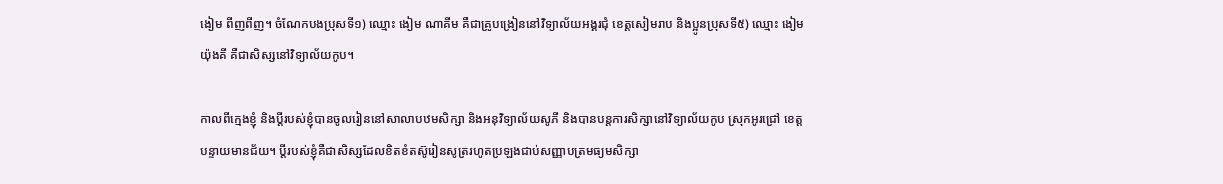ងៀម ពីញពីញ។ ចំណែកបងប្រុសទី១) ឈ្មោះ ងៀម ណាគីម គឺជាគ្រូបង្រៀននៅវិទ្យាល័យអង្គរជុំ ខេត្តសៀមរាប និងប្អូនប្រុសទី៥) ឈ្មោះ ងៀម យ៉ុងគី គឺជាសិស្សនៅវិទ្យាល័យកូប។

កាលពីក្មេងខ្ញុំ និងប្តីរបស់ខ្ញុំបានចូលរៀននៅសាលាបឋមសិក្សា និងអនុវិទ្យាល័យសូភី និងបានបន្តការសិក្សានៅវិទ្យាល័យកូប ស្រុកអូរជ្រៅ ខេត្តបន្ទាយមានជ័យ។ ប្តីរបស់ខ្ញុំគឺជាសិស្សដែលខិតខំតស៊ូរៀនសូត្ររហូតប្រឡងជាប់សញ្ញាបត្រមធ្យមសិក្សា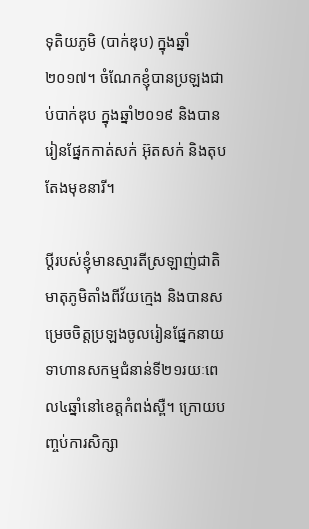ទុតិយភូមិ (បាក់ឌុប) ក្នុងឆ្នាំ២០១៧។ ចំណែកខ្ញុំបានប្រឡងជាប់បាក់ឌុប ក្នុងឆ្នាំ២០១៩ និងបានរៀនផ្នែកកាត់សក់ អ៊ុតសក់ និងតុបតែងមុខនារី។

ប្តីរបស់ខ្ញុំមានស្មារតីស្រឡាញ់ជាតិមាតុភូមិតាំងពីវ័យក្មេង និងបានសម្រេចចិត្តប្រឡងចូលរៀនផ្នែកនាយទាហានសកម្មជំនាន់ទី២១រយៈពេល៤ឆ្នាំនៅខេត្តកំពង់ស្ពឺ។ ក្រោយបញ្ចប់ការសិក្សា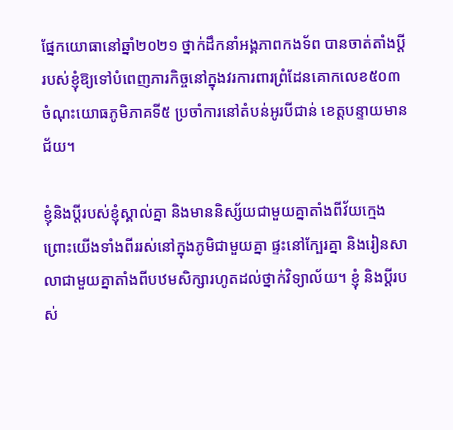ផ្នែកយោធានៅឆ្នាំ២០២១ ថ្នាក់ដឹកនាំអង្គភាពកងទ័ព បានចាត់តាំងប្តីរបស់ខ្ញុំឱ្យទៅបំពេញភារកិច្ចនៅក្នុងវរការពារព្រំដែនគោកលេខ៥០៣ ចំណុះយោធភូមិភាគទី៥ ប្រចាំការនៅតំបន់អូរបីជាន់ ខេត្តបន្ទាយមានជ័យ។

ខ្ញុំនិងប្តីរបស់ខ្ញុំស្គាល់គ្នា និងមាននិស្ស័យជាមួយគ្នាតាំងពីវ័យក្មេង ព្រោះយើងទាំងពីររស់នៅក្នុងភូមិជាមួយគ្នា ផ្ទះនៅក្បែរគ្នា និងរៀនសាលាជាមួយគ្នាតាំងពីបឋមសិក្សារហូតដល់ថ្នាក់វិទ្យាល័យ។ ខ្ញុំ និងប្តីរបស់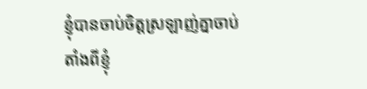ខ្ញុំបានចាប់ចិត្តស្រឡាញ់គ្នាចាប់តាំងពីខ្ញុំ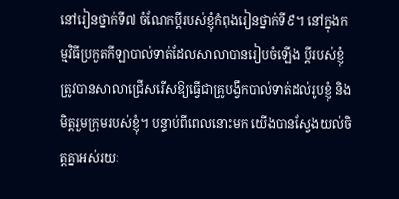នៅរៀនថ្នាក់ទី៧ ចំណែកប្តីរបស់ខ្ញុំកំពុងរៀនថ្នាក់ទី៩។ នៅក្នុងកម្មវិធីប្រកួតកីឡាបាល់ទាត់ដែលសាលាបានរៀបចំឡើង ប្តីរបស់ខ្ញុំត្រូវបានសាលាជ្រើសរើសឱ្យធ្វើជាគ្រូបង្វឹកបាល់ទាត់ដល់រូបខ្ញុំ និងមិត្តរួមក្រុមរបស់ខ្ញុំ។ បន្ទាប់ពីពេលនោះមក យើងបានស្វែងយល់ចិត្តគ្នាអស់រយៈ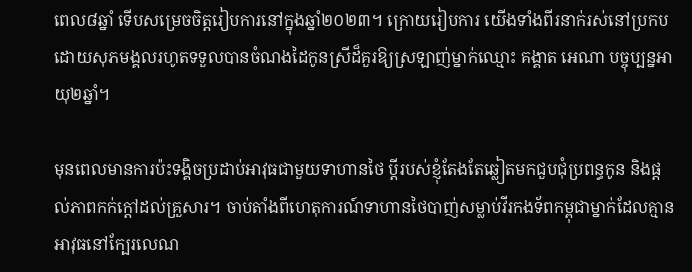ពេល៨ឆ្នាំ ទើបសម្រេចចិត្តរៀបការនៅក្នុងឆ្នាំ២០២៣។ ក្រោយរៀបការ យើងទាំងពីរនាក់រស់នៅប្រកបដោយសុភមង្គលរហូតទទួលបានចំណងដៃកូនស្រីដ៏គួរឱ្យស្រឡាញ់ម្នាក់ឈ្មោះ គង្គាត អេណា បច្ចុប្បន្នអាយុ២ឆ្នាំ។

មុនពេលមានការប៉ះទង្គិចប្រដាប់អាវុធជាមួយទាហានថៃ ប្តីរបស់ខ្ញុំតែងតែឆ្លៀតមកជួបជុំប្រពន្ធកូន និងផ្តល់ភាពកក់ក្តៅដល់គ្រួសារ។ ចាប់តាំងពីហេតុការណ៍ទាហានថៃបាញ់សម្លាប់វីរកងទ័ពកម្ពុជាម្នាក់ដែលគ្មានអាវុធនៅក្បែរលេណ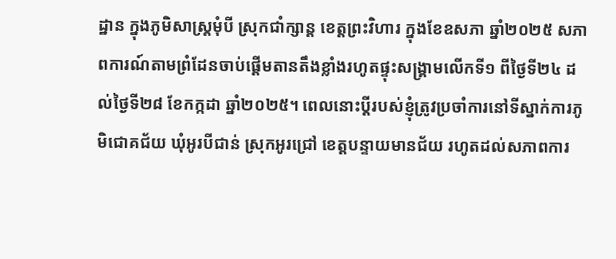ដ្ឋាន ក្នុងភូមិសាស្ត្រមុំបី ស្រុកជាំក្សាន្ត ខេត្តព្រះវិហារ ក្នុងខែឧសភា ឆ្នាំ២០២៥ សភាពការណ៍តាមព្រំដែនចាប់ផ្តើមតានតឹងខ្លាំងរហូតផ្ទុះសង្រ្គាមលើកទី១ ពីថ្ងៃទី២៤ ដល់ថ្ងៃទី២៨ ខែកក្កដា ឆ្នាំ២០២៥។ ពេលនោះប្តីរបស់ខ្ញុំត្រូវប្រចាំការនៅទីស្នាក់ការភូមិជោគជ័យ ឃុំអូរបីជាន់ ស្រុកអូរជ្រៅ ខេត្តបន្ទាយមានជ័យ រហូតដល់សភាពការ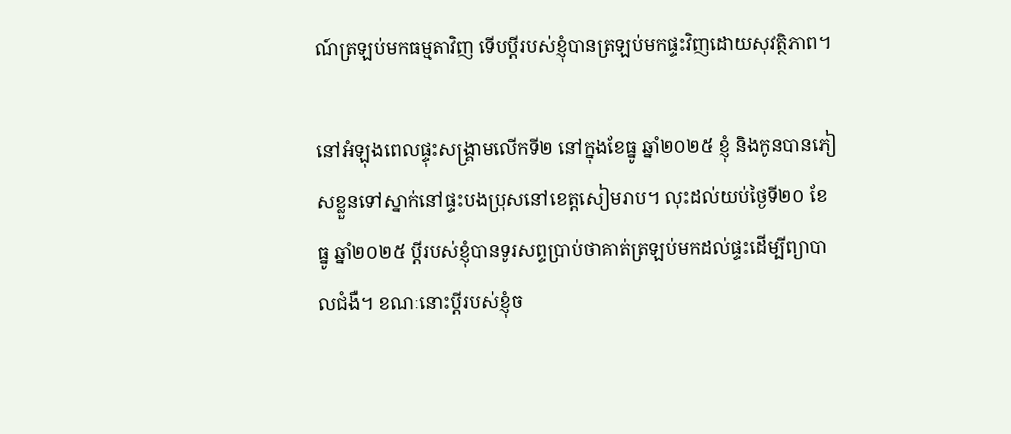ណ៍ត្រឡប់មកធម្មតាវិញ ទើបប្តីរបស់ខ្ញុំបានត្រឡប់មកផ្ទះវិញដោយសុវត្ថិភាព។

នៅអំឡុងពេលផ្ទុះសង្គ្រាមលើកទី២ នៅក្នុងខែធ្នូ ឆ្នាំ២០២៥ ខ្ញុំ និងកូនបានភៀសខ្លួនទៅស្នាក់នៅផ្ទះបងប្រុសនៅខេត្តសៀមរាប។ លុះដល់យប់ថ្ងៃទី២០ ខែធ្នូ ឆ្នាំ២០២៥ ប្តីរបស់ខ្ញុំបានទូរសព្ទប្រាប់ថាគាត់ត្រឡប់មកដល់ផ្ទះដើម្បីព្យាបាលជំងឺ។ ខណៈនោះប្តីរបស់ខ្ញុំច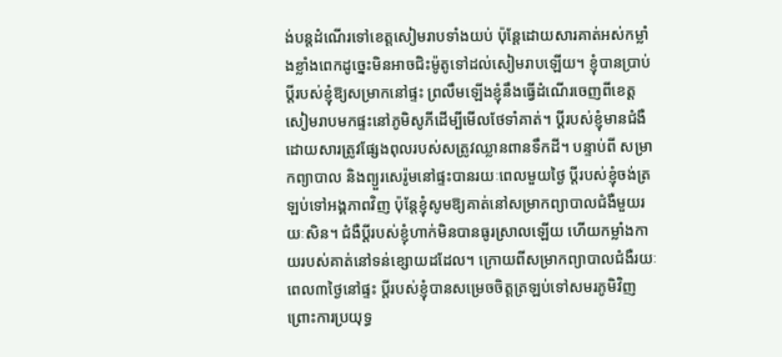ង់បន្តដំណើរទៅខេត្តសៀមរាបទាំងយប់ ប៉ុន្តែដោយសារគាត់អស់កម្លាំងខ្លាំងពេកដូច្នេះមិនអាចជិះម៉ូតូទៅដល់សៀមរាបឡើយ។ ខ្ញុំបានប្រាប់ប្តីរបស់ខ្ញុំឱ្យសម្រាកនៅផ្ទះ ព្រលឹមឡើងខ្ញុំនឹងធ្វើដំណើរចេញពីខេត្តសៀមរាបមកផ្ទះនៅភូមិសូភីដើម្បីមើលថែទាំគាត់។ ប្តីរបស់ខ្ញុំមានជំងឺដោយសារត្រូវផ្សែងពុលរបស់សត្រូវឈ្លានពានទឹកដី។ បន្ទាប់ពី សម្រាកព្យាបាល និងព្យួរសេរ៉ូមនៅផ្ទះបានរយៈពេលមួយថ្ងៃ ប្តីរបស់ខ្ញុំចង់ត្រឡប់ទៅអង្គភាពវិញ ប៉ុន្តែខ្ញុំសូមឱ្យគាត់នៅសម្រាកព្យាបាលជំងឺមួយរយៈសិន។ ជំងឺប្តីរបស់ខ្ញុំហាក់មិនបានធូរស្រាលឡើយ ហើយកម្លាំងកាយរបស់គាត់នៅទន់ខ្សោយដដែល។ ក្រោយពីសម្រាកព្យាបាលជំងឺរយៈពេល៣ថ្ងៃនៅផ្ទះ ប្តីរបស់ខ្ញុំបានសម្រេចចិត្តត្រឡប់ទៅសមរភូមិវិញ ព្រោះការប្រយុទ្ធ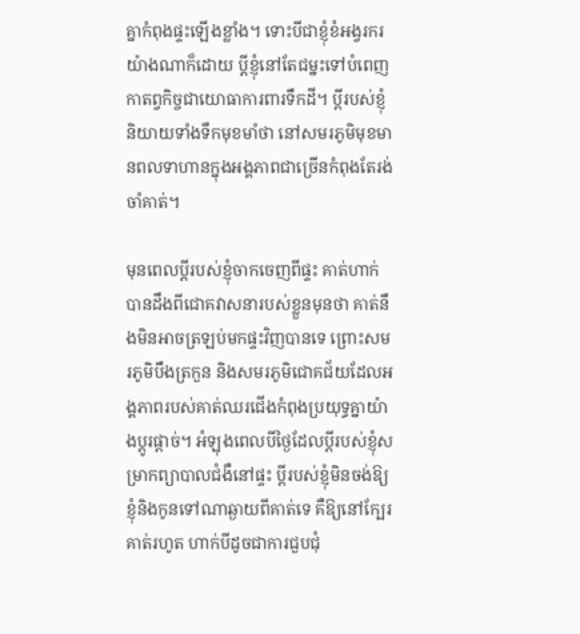គ្នាកំពុងផ្ទះឡើងខ្លាំង។ ទោះបីជាខ្ញុំខំអង្វរករយ៉ាងណាក៏ដោយ ប្តីខ្ញុំនៅតែជម្នះទៅបំពេញកាតព្វកិច្ចជាយោធាការពារទឹកដី។ ប្តីរបស់ខ្ញុំនិយាយទាំងទឹកមុខមាំថា នៅសមរភូមិមុខមានពលទាហានក្នុងអង្គភាពជាច្រើនកំពុងតែរង់ចាំគាត់។

មុនពេលប្តីរបស់ខ្ញុំចាកចេញពីផ្ទះ គាត់ហាក់បានដឹងពីជោគវាសនារបស់ខ្លួនមុនថា គាត់នឹងមិនអាចត្រឡប់មកផ្ទះវិញបានទេ ព្រោះសមរភូមិបឹងត្រកួន និងសមរភូមិជោគជ័យដែលអង្គភាពរបស់គាត់ឈរជើងកំពុងប្រយុទ្ធគ្នាយ៉ាងប្តូរផ្តាច់។ អំឡុងពេលបីថ្ងៃដែលប្ដីរបស់ខ្ញុំសម្រាកព្យាបាលជំងឺនៅផ្ទះ ប្តីរបស់ខ្ញុំមិនចង់ឱ្យខ្ញុំនិងកូនទៅណាឆ្ងាយពីគាត់ទេ គឺឱ្យនៅក្បែរគាត់រហូត ហាក់បីដូចជាការជួបជុំ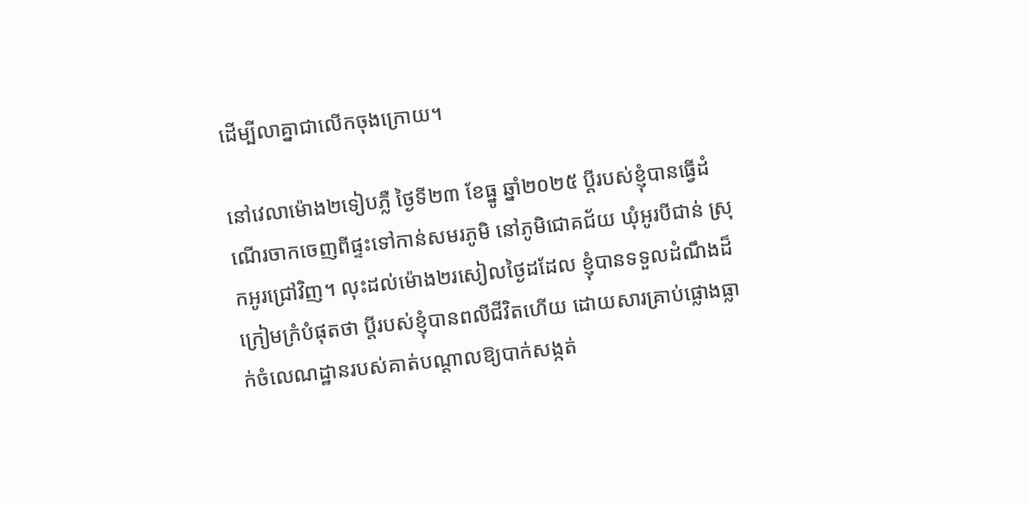ដើម្បីលាគ្នាជាលើកចុងក្រោយ។

នៅវេលាម៉ោង២ទៀបភ្លឺ ថ្ងៃទី២៣ ខែធ្នូ ឆ្នាំ២០២៥ ប្តីរបស់ខ្ញុំបានធ្វើដំណើរចាកចេញពីផ្ទះទៅកាន់សមរភូមិ នៅភូមិជោគជ័យ ឃុំអូរបីជាន់ ស្រុកអូរជ្រៅវិញ។ លុះដល់ម៉ោង២រសៀលថ្ងៃដដែល ខ្ញុំបានទទួលដំណឹងដ៏ក្រៀមក្រំបំផុតថា ប្តីរបស់ខ្ញុំបានពលីជីវិតហើយ ដោយសារគ្រាប់ផ្លោងធ្លាក់ចំលេណដ្ឋានរបស់គាត់បណ្តាលឱ្យបាក់សង្កត់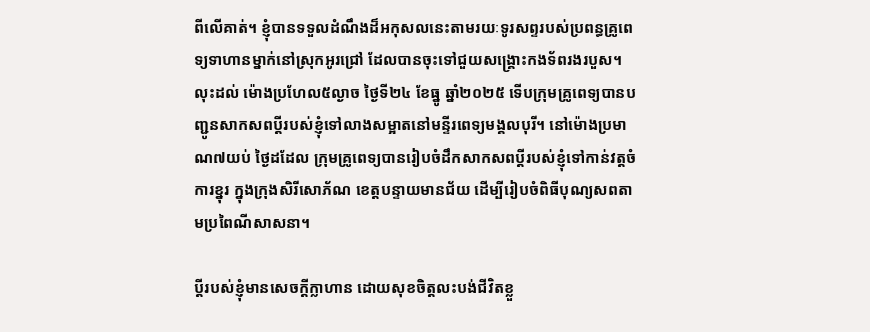ពីលើគាត់។ ខ្ញុំបានទទួលដំណឹងដ៏អកុសលនេះតាមរយៈទូរសព្ទរបស់ប្រពន្ធគ្រូពេទ្យទាហានម្នាក់នៅស្រុកអូរជ្រៅ ដែលបានចុះទៅជួយសង្គ្រោះកងទ័ពរងរបួស។ លុះដល់ ម៉ោងប្រហែល៥ល្ងាច ថ្ងៃទី២៤ ខែធ្នូ ឆ្នាំ២០២៥ ទើបក្រុមគ្រូពេទ្យបានបញ្ជូនសាកសពប្តីរបស់ខ្ញុំទៅលាងសម្អាតនៅមន្ទីរពេទ្យមង្គលបុរី។ នៅម៉ោងប្រមាណ៧យប់ ថ្ងៃដដែល ក្រុមគ្រូពេទ្យបានរៀបចំដឹកសាកសពប្តីរបស់ខ្ញុំទៅកាន់វត្តចំការខ្នុរ ក្នុងក្រុងសិរីសោភ័ណ ខេត្តបន្ទាយមានជ័យ ដើម្បីរៀបចំពិធីបុណ្យសពតាមប្រពៃណីសាសនា។

ប្តីរបស់ខ្ញុំមានសេចក្តីក្លាហាន ដោយសុខចិត្តលះបង់ជីវិតខ្លួ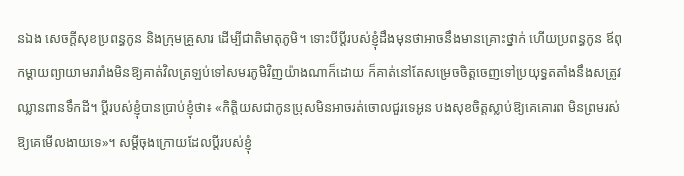នឯង សេចក្តីសុខប្រពន្ធកូន និងក្រុមគ្រួសារ ដើម្បីជាតិមាតុភូមិ។ ទោះបីប្តីរបស់ខ្ញុំដឹងមុនថាអាចនឹងមានគ្រោះថ្នាក់ ហើយប្រពន្ធកូន ឪពុកម្តាយព្យាយាមរារាំងមិនឱ្យគាត់វិលត្រឡប់ទៅសមរភូមិវិញយ៉ាងណាក៏ដោយ ក៏គាត់នៅតែសម្រេចចិត្តចេញទៅប្រយុទ្ធតតាំងនឹងសត្រូវឈ្លានពានទឹកដី។ ប្តីរបស់ខ្ញុំបានប្រាប់ខ្ញុំថា៖ «កិត្តិយសជាកូនប្រុសមិនអាចរត់ចោលជួរទេអូន បងសុខចិត្តស្លាប់ឱ្យគេគោរព មិនព្រមរស់ឱ្យគេមើលងាយទេ»។ សម្តីចុងក្រោយដែលប្តីរបស់ខ្ញុំ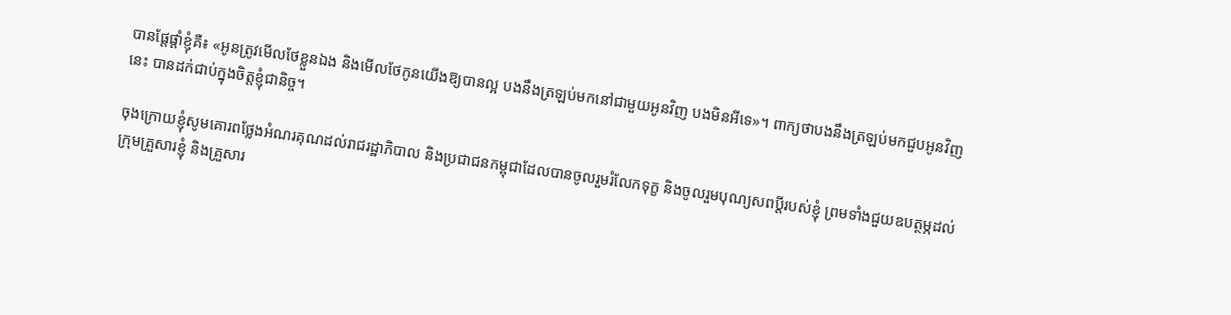បានផ្តែផ្តាំខ្ញុំគឺ៖ «អូនត្រូវមើលថែខ្លួនឯង និងមើលថែកូនយើងឱ្យបានល្អ បងនឹងត្រឡប់មកនៅជាមួយអូនវិញ បងមិនអីទេ»។ ពាក្យថាបងនឹងត្រឡប់មកជួបអូនវិញនេះ បានដក់ជាប់ក្នុងចិត្តខ្ញុំជានិច្ច។

ចុងក្រោយខ្ញុំសូមគោរពថ្លែងអំណរគុណដល់រាជរដ្ឋាភិបាល និងប្រជាជនកម្ពុជាដែលបានចូលរួមរំលែកទុក្ខ និងចូលរួមបុណ្យសពប្តីរបស់ខ្ញុំ ព្រមទាំងជួយឧបត្ថម្ភដល់ក្រុមគ្រួសារខ្ញុំ និងគ្រួសារ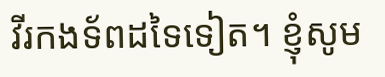វីរកងទ័ពដទៃទៀត។ ខ្ញុំសូម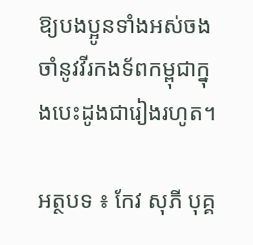ឱ្យបងប្អូនទាំងអស់ចងចាំនូវវីរកងទ័ពកម្ពុជាក្នុងបេះដូងជារៀងរហូត។

អត្ថបទ ៖ កែវ សុភី បុគ្គ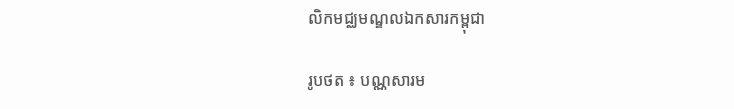លិកមជ្ឈមណ្ឌលឯកសារកម្ពុជា

រូបថត ៖ បណ្ណសារម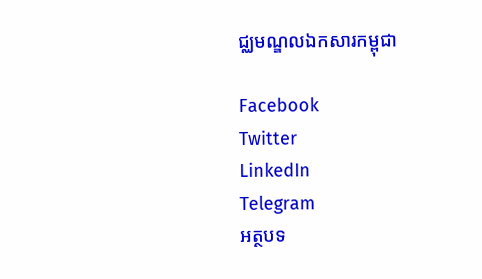ជ្ឈមណ្ឌលឯកសារកម្ពុជា

Facebook
Twitter
LinkedIn
Telegram
អត្ថបទ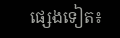ផ្សេងទៀត៖